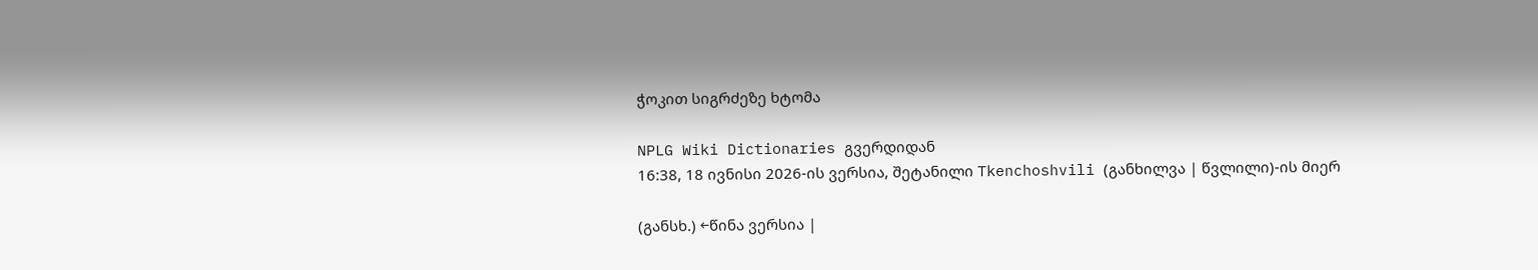ჭოკით სიგრძეზე ხტომა

NPLG Wiki Dictionaries გვერდიდან
16:38, 18 ივნისი 2026-ის ვერსია, შეტანილი Tkenchoshvili (განხილვა | წვლილი)-ის მიერ

(განსხ.) ←წინა ვერსია |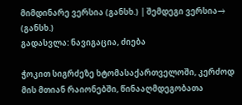მიმდინარე ვერსია (განსხ.) | შემდეგი ვერსია→ (განსხ.)
გადასვლა: ნავიგაცია, ძიება

ჭოკით სიგრძეზე ხტომასაქართველოში, კერძოდ მის მთიან რაიონებში, წინააღმდეგობათა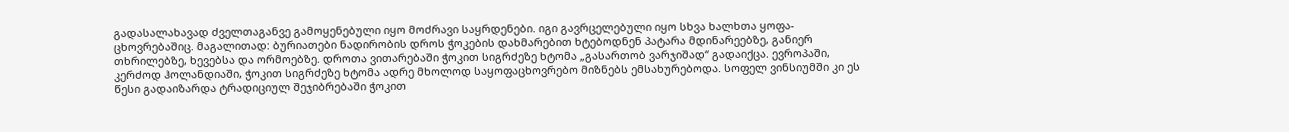გადასალახავად ძველთაგანვე გამოყენებული იყო მოძრავი საყრდენები. იგი გავრცელებული იყო სხვა ხალხთა ყოფა- ცხოვრებაშიც. მაგალითად: ბურიათები ნადირობის დროს ჭოკების დახმარებით ხტებოდნენ პატარა მდინარეებზე, განიერ თხრილებზე, ხევებსა და ორმოებზე. დროთა ვითარებაში ჭოკით სიგრძეზე ხტომა „გასართობ ვარჯიშად“ გადაიქცა. ევროპაში, კერძოდ ჰოლანდიაში, ჭოკით სიგრძეზე ხტომა ადრე მხოლოდ საყოფაცხოვრებო მიზნებს ემსახურებოდა. სოფელ ვინსიუმში კი ეს წესი გადაიზარდა ტრადიციულ შეჯიბრებაში ჭოკით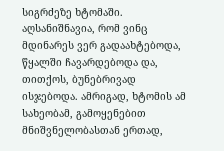სიგრძეზე ხტომაში. აღსანიშნავია, რომ ვინც მდინარეს ვერ გადაახტებოდა, წყალში ჩავარდებოდა და, თითქოს, ბუნებრივად ისჯებოდა. ამრიგად, ხტომის ამ სახეობამ, გამოყენებით მნიშვნელობასთან ერთად,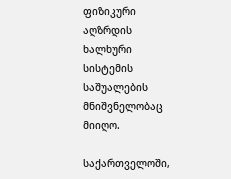ფიზიკური აღზრდის ხალხური სისტემის საშუალების მნიშვნელობაც მიიღო.

საქართველოში,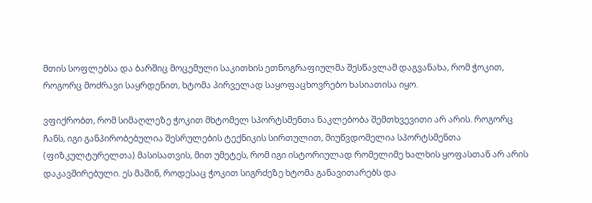მთის სოფლებსა და ბარშიც მოცემული საკითხის ეთნოგრაფიულმა შესწავლამ დაგვანახა, რომ ჭოკით, როგორც მოძრავი საყრდენით, ხტომა პირველად საყოფაცხოვრებო ხასიათისა იყო.

ვფიქრობთ, რომ სიმაღლეზე ჭოკით მხტომელ სპორტსმენთა ნაკლებობა შემთხვევითი არ არის. როგორც ჩანს, იგი განპირობებულია შესრულების ტექნიკის სირთულით, მიუწვდომელია სპორტსმენთა (ფიზკულტურელთა) მასისათვის, მით უმეტეს, რომ იგი ისტორიულად რომელიმე ხალხის ყოფასთან არ არის დაკავშირებული. ეს მაშინ, როდესაც ჭოკით სიგრძეზე ხტომა განავითარებს და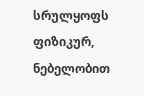სრულყოფს ფიზიკურ, ნებელობით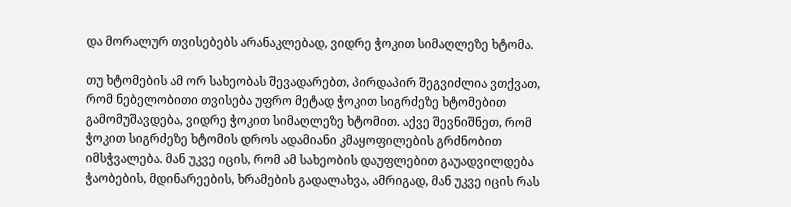და მორალურ თვისებებს არანაკლებად, ვიდრე ჭოკით სიმაღლეზე ხტომა.

თუ ხტომების ამ ორ სახეობას შევადარებთ, პირდაპირ შეგვიძლია ვთქვათ, რომ ნებელობითი თვისება უფრო მეტად ჭოკით სიგრძეზე ხტომებით გამომუშავდება, ვიდრე ჭოკით სიმაღლეზე ხტომით. აქვე შევნიშნეთ, რომ ჭოკით სიგრძეზე ხტომის დროს ადამიანი კმაყოფილების გრძნობით იმსჭვალება. მან უკვე იცის, რომ ამ სახეობის დაუფლებით გაუადვილდება ჭაობების, მდინარეების, ხრამების გადალახვა, ამრიგად, მან უკვე იცის რას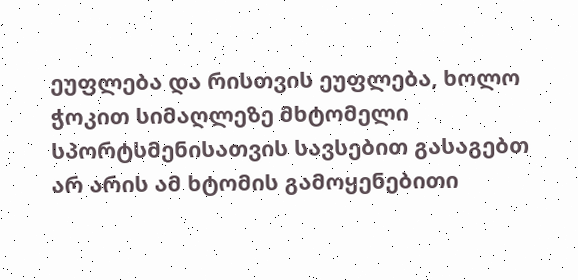ეუფლება და რისთვის ეუფლება, ხოლო ჭოკით სიმაღლეზე მხტომელი სპორტსმენისათვის სავსებით გასაგებთ არ არის ამ ხტომის გამოყენებითი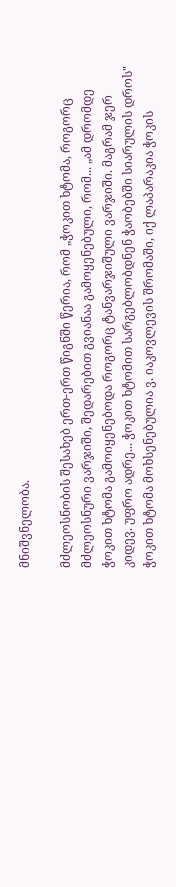მნიშვნელობა.

მძლეოსნობის შესახებ ერთ-ერთ წიგნში წერია, რომ „ჭოკით ხტომა, როგორც მძლეოსნური ვარჯიში, შედარებით გვიანაა გამოყენებული, რომ... „ამ დრომდე ჭოკით ხტომა გამოიყენებოდა როგორც ტანვარჯიშული ვარჯიში. მაგრამ ჯერ კიდევ. უფრო ადრე... ჭოკით ხტომით სარგებლობდნენ ჭაობებში სიარულის დროს" ჭოკით ხტომა მოხსენებულია ვ. იაკოვლევის შრომაში, იქ ლაპარაკია ჭოკის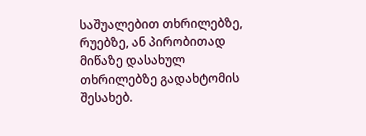საშუალებით თხრილებზე, რუებზე, ან პირობითად მიწაზე დასახულ თხრილებზე გადახტომის შესახებ.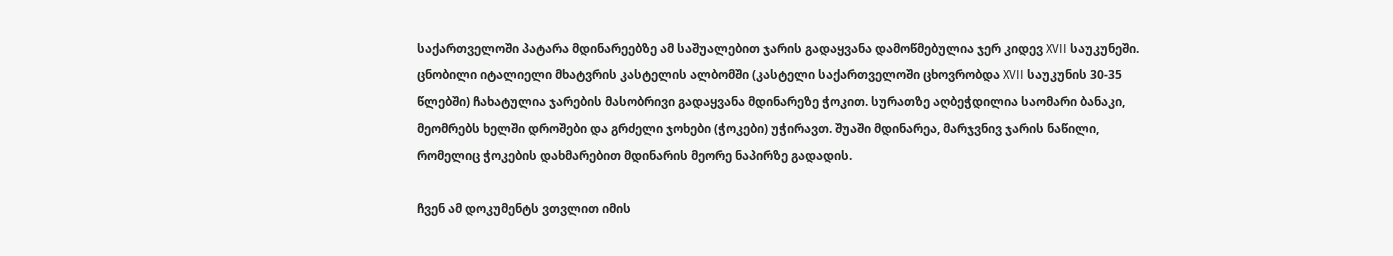საქართველოში პატარა მდინარეებზე ამ საშუალებით ჯარის გადაყვანა დამოწმებულია ჯერ კიდევ XVII საუკუნეში. ცნობილი იტალიელი მხატვრის კასტელის ალბომში (კასტელი საქართველოში ცხოვრობდა XVII საუკუნის 30-35 წლებში) ჩახატულია ჯარების მასობრივი გადაყვანა მდინარეზე ჭოკით. სურათზე აღბეჭდილია საომარი ბანაკი, მეომრებს ხელში დროშები და გრძელი ჯოხები (ჭოკები) უჭირავთ. შუაში მდინარეა, მარჯვნივ ჯარის ნაწილი, რომელიც ჭოკების დახმარებით მდინარის მეორე ნაპირზე გადადის.

ჩვენ ამ დოკუმენტს ვთვლით იმის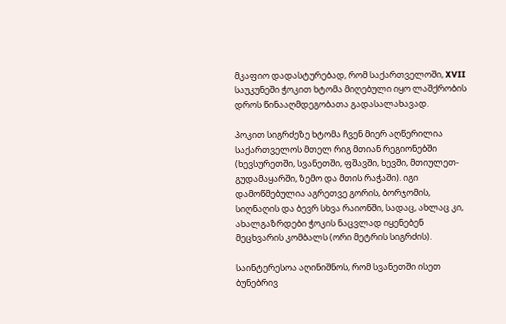მკაფიო დადასტურებად, რომ საქართველოში, XVII საუკუნეში ჭოკით ხტომა მიღებული იყო ლაშქრობის დროს წინააღმდეგობათა გადასალახავად.

პოკით სიგრძეზე ხტომა ჩვენ მიერ აღწერილია საქართველოს მთელ რიგ მთიან რეგიონებში (ხევსურეთში, სვანეთში, ფშავში, ხევში, მთიულეთ-გუდამაყარში, ზემო და მთის რაჭაში). იგი დამოწმებულია აგრეთვე გორის, ბორჯომის, სიღნაღის და ბევრ სხვა რაიონში, სადაც, ახლაც კი, ახალგაზრდები ჭოკის ნაცვლად იყენებენ მეცხვარის კომბალს (ორი მეტრის სიგრძის).

საინტერესოა აღინიშნოს, რომ სვანეთში ისეთ ბუნებრივ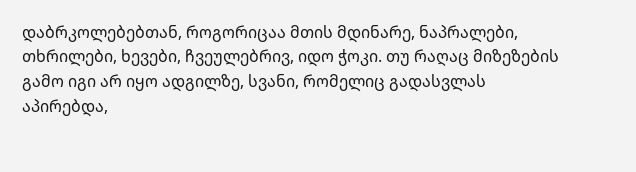დაბრკოლებებთან, როგორიცაა მთის მდინარე, ნაპრალები, თხრილები, ხევები, ჩვეულებრივ, იდო ჭოკი. თუ რაღაც მიზეზების გამო იგი არ იყო ადგილზე, სვანი, რომელიც გადასვლას აპირებდა,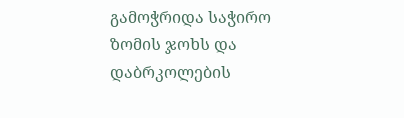გამოჭრიდა საჭირო ზომის ჯოხს და დაბრკოლების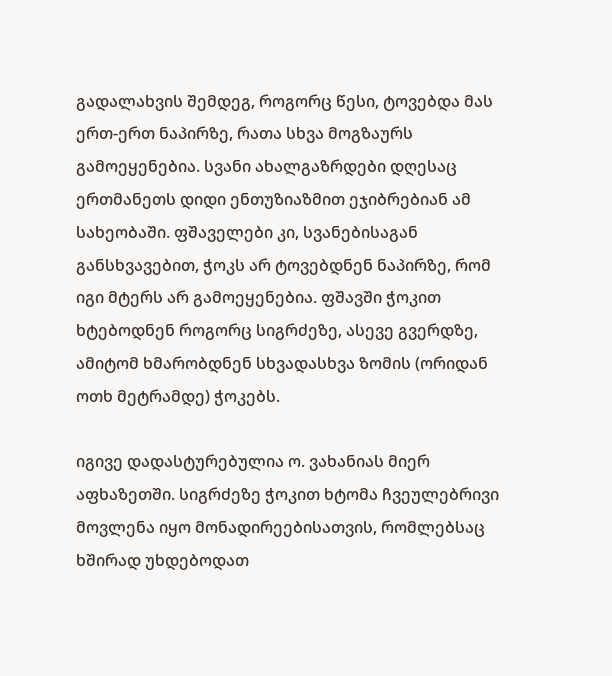გადალახვის შემდეგ, როგორც წესი, ტოვებდა მას ერთ-ერთ ნაპირზე, რათა სხვა მოგზაურს გამოეყენებია. სვანი ახალგაზრდები დღესაც ერთმანეთს დიდი ენთუზიაზმით ეჯიბრებიან ამ სახეობაში. ფშაველები კი, სვანებისაგან განსხვავებით, ჭოკს არ ტოვებდნენ ნაპირზე, რომ იგი მტერს არ გამოეყენებია. ფშავში ჭოკით ხტებოდნენ როგორც სიგრძეზე, ასევე გვერდზე, ამიტომ ხმარობდნენ სხვადასხვა ზომის (ორიდან ოთხ მეტრამდე) ჭოკებს.

იგივე დადასტურებულია ო. ვახანიას მიერ აფხაზეთში. სიგრძეზე ჭოკით ხტომა ჩვეულებრივი მოვლენა იყო მონადირეებისათვის, რომლებსაც ხშირად უხდებოდათ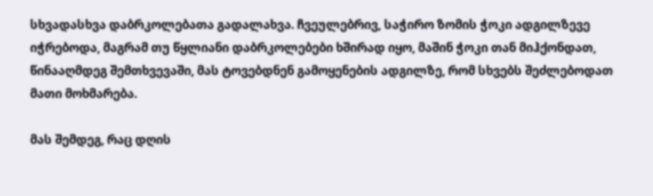სხვადასხვა დაბრკოლებათა გადალახვა. ჩვეულებრივ, საჭირო ზომის ჭოკი ადგილზევე იჭრებოდა, მაგრამ თუ წყლიანი დაბრკოლებები ხშირად იყო, მაშინ ჭოკი თან მიჰქონდათ, წინააღმდეგ შემთხვევაში, მას ტოვებდნენ გამოყენების ადგილზე, რომ სხვებს შეძლებოდათ მათი მოხმარება.

მას შემდეგ, რაც დღის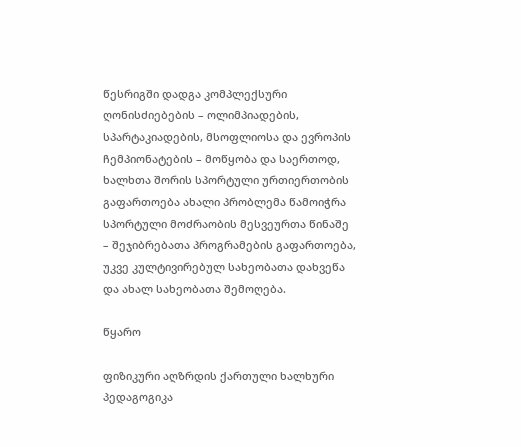წესრიგში დადგა კომპლექსური ღონისძიებების – ოლიმპიადების, სპარტაკიადების, მსოფლიოსა და ევროპის ჩემპიონატების – მოწყობა და საერთოდ, ხალხთა შორის სპორტული ურთიერთობის გაფართოება ახალი პრობლემა წამოიჭრა სპორტული მოძრაობის მესვეურთა წინაშე – შეჯიბრებათა პროგრამების გაფართოება, უკვე კულტივირებულ სახეობათა დახვეწა და ახალ სახეობათა შემოღება.

წყარო

ფიზიკური აღზრდის ქართული ხალხური პედაგოგიკა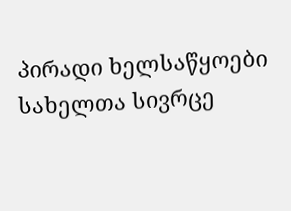პირადი ხელსაწყოები
სახელთა სივრცე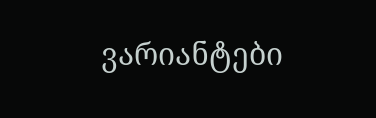ვარიანტები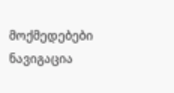მოქმედებები
ნავიგაცია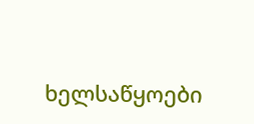ხელსაწყოები